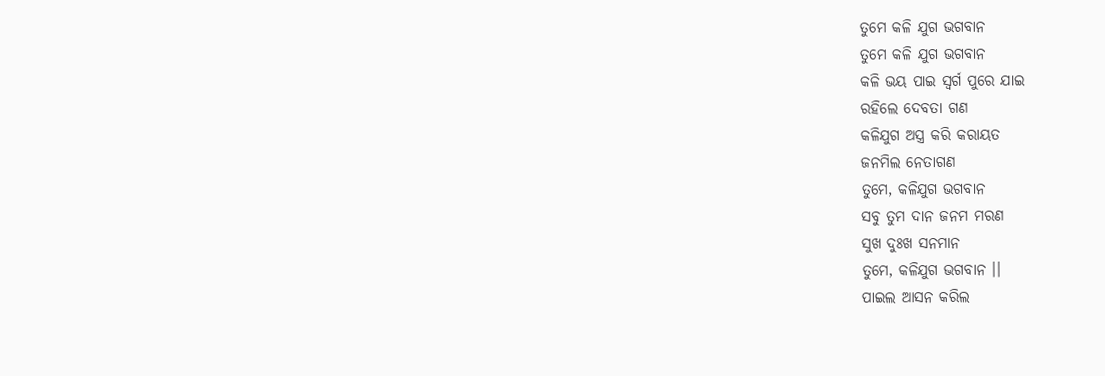ତୁମେ କଳି ଯୁଗ ଭଗବାନ
ତୁମେ କଳି ଯୁଗ ଭଗବାନ
କଳି ଭୟ ପାଇ ସ୍ବର୍ଗ ପୁରେ ଯାଇ
ରହିଲେ ଦେବତା ଗଣ
କଳିଯୁଗ ଅସ୍ତ୍ର କରି କରାୟତ
ଜନମିଲ ନେତାଗଣ
ତୁମେ, କଳିଯୁଗ ଭଗବାନ
ସବୁ ତୁମ ଦାନ ଜନମ ମରଣ
ସୁଖ ଦୁଃଖ ସନମାନ
ତୁମେ, କଳିଯୁଗ ଭଗବାନ ।।
ପାଇଲ ଆସନ କରିଲ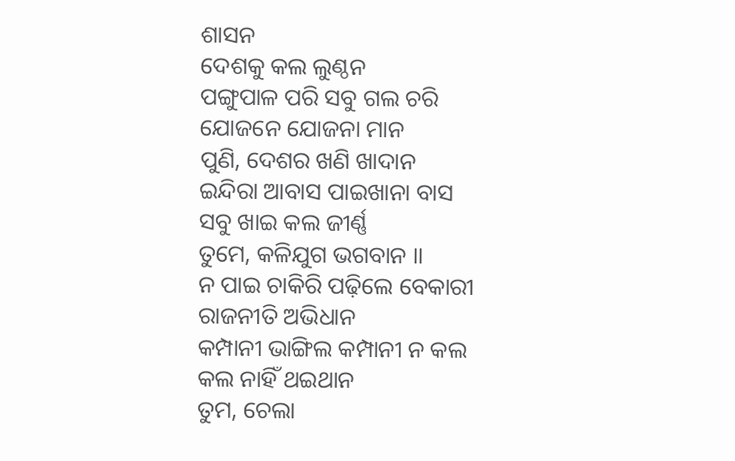ଶାସନ
ଦେଶକୁ କଲ ଲୁଣ୍ଠନ
ପଙ୍ଗୁପାଳ ପରି ସବୁ ଗଲ ଚରି
ଯୋଜନେ ଯୋଜନା ମାନ
ପୁଣି, ଦେଶର ଖଣି ଖାଦାନ
ଇନ୍ଦିରା ଆବାସ ପାଇଖାନା ବାସ
ସବୁ ଖାଇ କଲ ଜୀର୍ଣ୍ଣ
ତୁମେ, କଳିଯୁଗ ଭଗବାନ ।।
ନ ପାଇ ଚାକିରି ପଢ଼ିଲେ ବେକାରୀ
ରାଜନୀତି ଅଭିଧାନ
କମ୍ପାନୀ ଭାଙ୍ଗିଲ କମ୍ପାନୀ ନ କଲ
କଲ ନାହିଁ ଥଇଥାନ
ତୁମ, ଚେଲା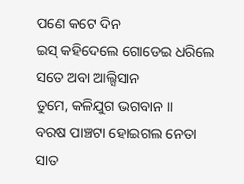ପଣେ କଟେ ଦିନ
ଇସ୍ କହିଦେଲେ ଗୋଡେଇ ଧରିଲେ
ସତେ ଅବା ଆଲ୍ସିସାନ
ତୁମେ, କଳିଯୁଗ ଭଗବାନ ।।
ବରଷ ପାଞ୍ଚଟା ହୋଇଗଲ ନେତା
ସାତ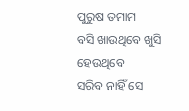ପୁରୁଷ ତମାମ
ବସି ଖାଉଥିବେ ଖୁସି ହେଉଥିବେ
ସରିବ ନାହିଁ ସେ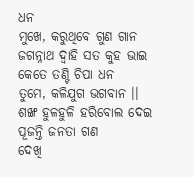ଧନ
ମୁଖେ, କରୁଥିବେ ଗୁଣ ଗାନ
ଜଗନ୍ନାଥ ଦ୍ୱାହି ସତ କୁହ ଭାଇ
କେତେ ତଣ୍ଟି ଚିପା ଧନ
ତୁମେ, କଳିଯୁଗ ଭଗବାନ ।।
ଶଙ୍ଖ ହୁଳହୁଳି ହରିବୋଲ ଦେଇ
ପୂଜନ୍ତି ଜନତା ଗଣ
ଦେଖି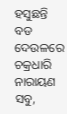ହସୁଛନ୍ତି ବଡ ଦେଉଳରେ
ଚକ୍ରଧାରି ନାରାୟଣ
ସବୁ,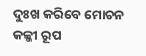ଦୁଃଖ କରିବେ ମୋଚନ
କଳ୍କୀ ରୂପ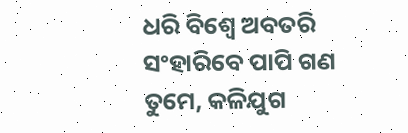ଧରି ବିଶ୍ୱେ ଅବତରି
ସଂହାରିବେ ପାପି ଗଣ
ତୁମେ, କଳିଯୁଗ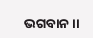ଭଗବାନ ।।